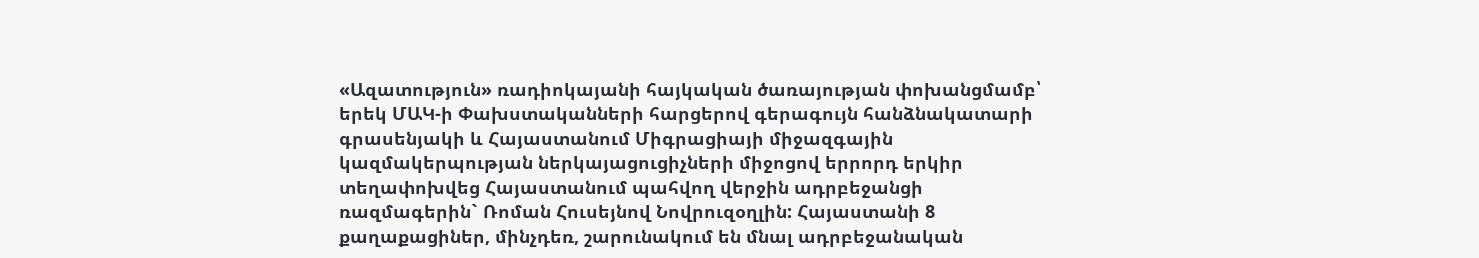«Ազատություն» ռադիոկայանի հայկական ծառայության փոխանցմամբ՝ երեկ ՄԱԿ-ի Փախստականների հարցերով գերագույն հանձնակատարի գրասենյակի և Հայաստանում Միգրացիայի միջազգային կազմակերպության ներկայացուցիչների միջոցով երրորդ երկիր տեղափոխվեց Հայաստանում պահվող վերջին ադրբեջանցի ռազմագերին` Ռոման Հուսեյնով Նովրուզօղլին: Հայաստանի 8 քաղաքացիներ, մինչդեռ, շարունակում են մնալ ադրբեջանական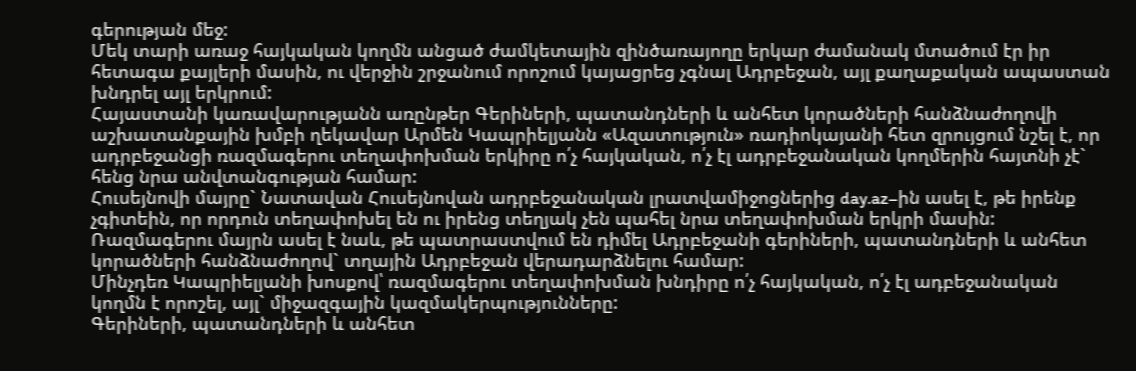գերության մեջ:
Մեկ տարի առաջ հայկական կողմն անցած ժամկետային զինծառայողը երկար ժամանակ մտածում էր իր հետագա քայլերի մասին, ու վերջին շրջանում որոշում կայացրեց չգնալ Ադրբեջան, այլ քաղաքական ապաստան խնդրել այլ երկրում:
Հայաստանի կառավարությանն առընթեր Գերիների, պատանդների և անհետ կորածների հանձնաժողովի աշխատանքային խմբի ղեկավար Արմեն Կապրիելյանն «Ազատություն» ռադիոկայանի հետ զրույցում նշել է, որ ադրբեջանցի ռազմագերու տեղափոխման երկիրը ո՛չ հայկական, ո՛չ էլ ադրբեջանական կողմերին հայտնի չէ` հենց նրա անվտանգության համար:
Հուսեյնովի մայրը` Նատավան Հուսեյնովան ադրբեջանական լրատվամիջոցներից day.az–ին ասել է, թե իրենք չգիտեին, որ որդուն տեղափոխել են ու իրենց տեղյակ չեն պահել նրա տեղափոխման երկրի մասին: Ռազմագերու մայրն ասել է նաև, թե պատրաստվում են դիմել Ադրբեջանի գերիների, պատանդների և անհետ կորածների հանձնաժողով` տղային Ադրբեջան վերադարձնելու համար:
Մինչդեռ Կապրիելյանի խոսքով՝ ռազմագերու տեղափոխման խնդիրը ո՛չ հայկական, ո՛չ էլ ադբեջանական կողմն է որոշել, այլ` միջազգային կազմակերպությունները:
Գերիների, պատանդների և անհետ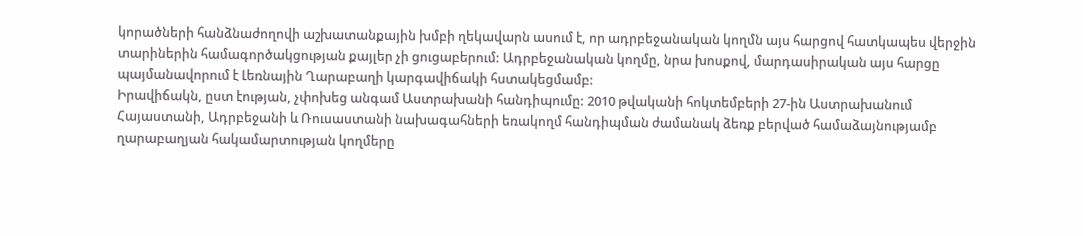կորածների հանձնաժողովի աշխատանքային խմբի ղեկավարն ասում է, որ ադրբեջանական կողմն այս հարցով հատկապես վերջին տարիներին համագործակցության քայլեր չի ցուցաբերում: Ադրբեջանական կողմը, նրա խոսքով, մարդասիրական այս հարցը պայմանավորում է Լեռնային Ղարաբաղի կարգավիճակի հստակեցմամբ:
Իրավիճակն, ըստ էության, չփոխեց անգամ Աստրախանի հանդիպումը: 2010 թվականի հոկտեմբերի 27-ին Աստրախանում Հայաստանի, Ադրբեջանի և Ռուսաստանի նախագահների եռակողմ հանդիպման ժամանակ ձեռք բերված համաձայնությամբ ղարաբաղյան հակամարտության կողմերը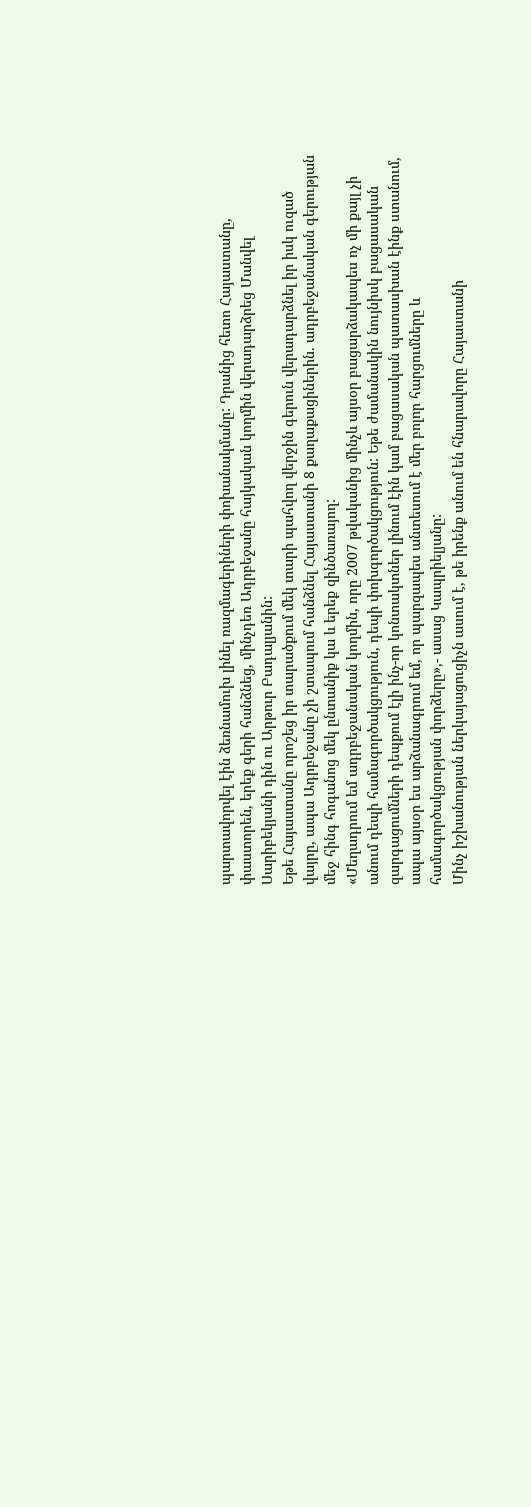պարտավորվել էին ձեռնամուխ լինել ռազմագերիների փոխանակմանը: Դրանից հետո Հայաստանը, փաստորեն, երեք գերի հանձնեց, մինչդեռ Ադրբեջանը հայկական կողմին վերադարձրեց Մանվել Սարիբեկյանի դին ու Արթուր Բադալյանին:
Եթե Հայաստանը որոշեց իր տարածքում մեկ տարի պահվող վերջին գերուն վերադարձնել իր իսկ ուզած վայրը, ապա Ադրբեջանը չի շտապում հանձնել Հայաստանի 8 քաղաքացիներին. ադրբեջանական գերության մեջ հինգ հոգանոց մեկ ընտանիք կա և երեք զինծառայող:
«Մեղադրում եմ ադրբեջանական կողմին, որը 2007 թվականից մինչև այսօր բացարձակապես ոչ մի քայլ չի անում դեպի համագործակցություն, դեպի փոխգործակցություն: Եթե ժամանակին նույնիսկ բացասական զարգացումների դեպքում էլի ինչ-որ կոնտակտներ լինում էին կամ բացասական պատասխան էինք ստանում, ապա այսօր ես արձանագրում եմ, որ պարզապես անտեսում է մեր բոլոր հարցումները և համագործակցության փորձերը»,- ասաց Կապրիելյանը:
Մինչ իշխանության ներկայացուցիչն ասում է, թե իրենք անում են հնարավորը Հայաստանի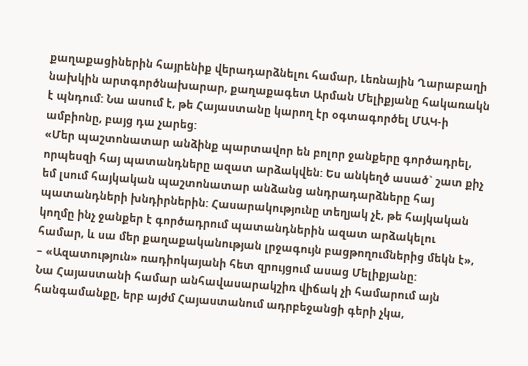քաղաքացիներին հայրենիք վերադարձնելու համար, Լեռնային Ղարաբաղի նախկին արտգործնախարար, քաղաքագետ Արման Մելիքյանը հակառակն է պնդում: Նա ասում է, թե Հայաստանը կարող էր օգտագործել ՄԱԿ-ի ամբիոնը, բայց դա չարեց:
«Մեր պաշտոնատար անձինք պարտավոր են բոլոր ջանքերը գործադրել, որպեսզի հայ պատանդները ազատ արձակվեն: Ես անկեղծ ասած` շատ քիչ եմ լսում հայկական պաշտոնատար անձանց անդրադարձները հայ պատանդների խնդիրներին: Հասարակությունը տեղյակ չէ, թե հայկական կողմը ինչ ջանքեր է գործադրում պատանդներին ազատ արձակելու համար, և սա մեր քաղաքականության լրջագույն բացթողումներից մեկն է», – «Ազատություն» ռադիոկայանի հետ զրույցում ասաց Մելիքյանը:
Նա Հայաստանի համար անհավասարակշիռ վիճակ չի համարում այն հանգամանքը, երբ այժմ Հայաստանում ադրբեջանցի գերի չկա,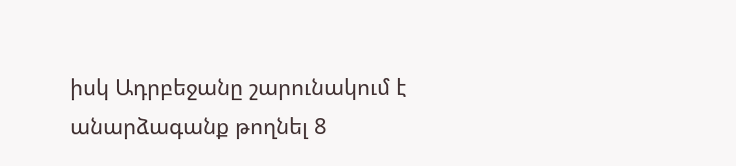իսկ Ադրբեջանը շարունակում է անարձագանք թողնել 8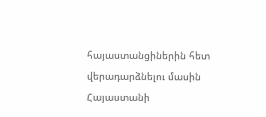հայաստանցիներին հետ վերադարձնելու մասին Հայաստանի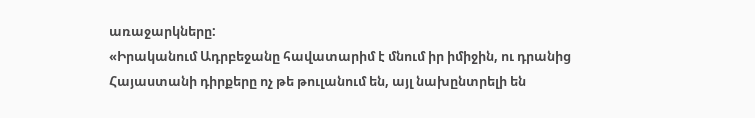առաջարկները:
«Իրականում Ադրբեջանը հավատարիմ է մնում իր իմիջին, ու դրանից Հայաստանի դիրքերը ոչ թե թուլանում են, այլ նախընտրելի են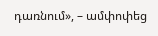դառնում», – ամփոփեց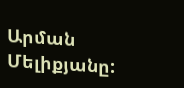Արման Մելիքյանը: